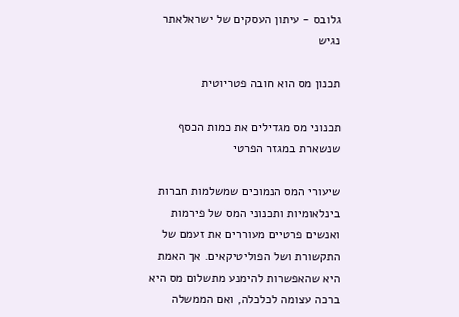גלובס - עיתון העסקים של ישראלאתר נגיש

תכנון מס הוא חובה פטריוטית

תכנוני מס מגדילים את כמות הכסף שנשארת במגזר הפרטי

שיעורי המס הנמוכים שמשלמות חברות בינלאומיות ותכנוני המס של פירמות ואנשים פרטיים מעוררים את זעמם של התקשורת ושל הפוליטיקאים. אך האמת היא שהאפשרות להימנע מתשלום מס היא ברכה עצומה לכלכלה, ואם הממשלה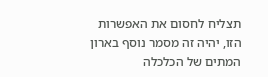תצליח לחסום את האפשרות הזו, יהיה זה מסמר נוסף בארון המתים של הכלכלה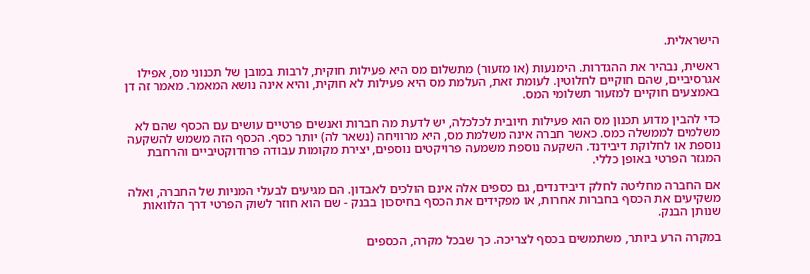הישראלית.

ראשית, נבהיר את ההגדרות. הימנעות (או מזעור) מתשלום מס היא פעילות חוקית, לרבות במובן של תכנוני מס, אפילו אגרסיביים, שהם חוקיים לחלוטין. לעומת זאת, העלמת מס היא פעילות לא חוקית, והיא אינה נושא המאמר. מאמר זה דן באמצעים חוקיים למזעור תשלומי המס.

כדי להבין מדוע תכנון מס הוא פעילות חיובית לכלכלה, יש לדעת מה חברות ואנשים פרטיים עושים עם הכסף שהם לא משלמים לממשלה כמס. כאשר חברה אינה משלמת מס, היא מרוויחה (נשאר לה) יותר כסף. הכסף הזה משמש להשקעה נוספת או לחלוקת דיבידנד. השקעה נוספת משמעה פרויקטים נוספים, יצירת מקומות עבודה פרודוקטיביים והרחבת המגזר הפרטי באופן כללי.

אם החברה מחליטה לחלק דיבידנדים, גם כספים אלה אינם הולכים לאבדון. הם מגיעים לבעלי המניות של החברה, ואלה משקיעים את הכסף בחברות אחרות, או מפקידים את הכסף בחיסכון בבנק - שם הוא חוזר לשוק הפרטי דרך הלוואות שנותן הבנק.

במקרה הרע ביותר, משתמשים בכסף לצריכה. כך שבכל מקרה, הכספים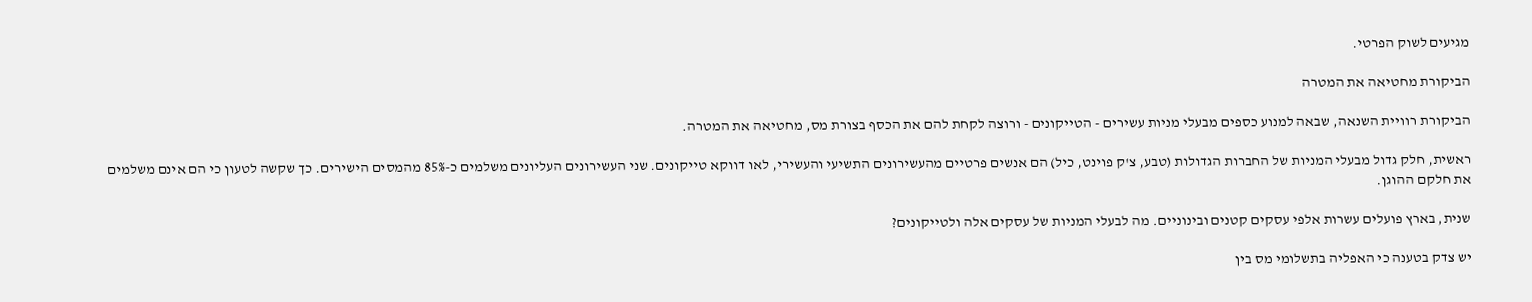מגיעים לשוק הפרטי.

הביקורת מחטיאה את המטרה

הביקורת רוויית השנאה, שבאה למנוע כספים מבעלי מניות עשירים - הטייקונים - ורוצה לקחת להם את הכסף בצורת מס, מחטיאה את המטרה.

ראשית, חלק גדול מבעלי המניות של החברות הגדולות (טבע, צ'ק פוינט, כיל) הם אנשים פרטיים מהעשירונים התשיעי והעשירי, לאו דווקא טייקונים. שני העשירונים העליונים משלמים כ-85% מהמסים הישירים. כך שקשה לטעון כי הם אינם משלמים את חלקם ההוגן.

שנית, בארץ פועלים עשרות אלפי עסקים קטנים ובינוניים. מה לבעלי המניות של עסקים אלה ולטייקונים?

יש צדק בטענה כי האפליה בתשלומי מס בין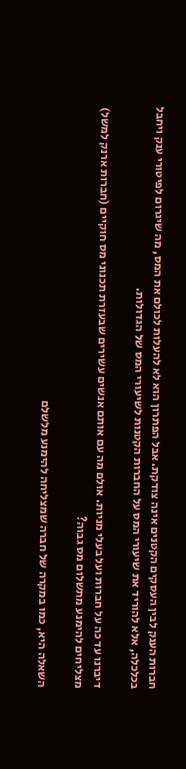חברות הענק לבין העסקים הקטנים אינה צודקת. אבל הפתרון הוא לא להעלות לכולם את המס, מה שיגרום לפיטורי ענק ויחבל בכלכלה, אלא להוריד את שיעורי המס על החברות הקטנות לשיעורי המס של הגדולות.

דיברנו עד כה על חברות ועל בעלי מניות. אולם מה עם אותם אנשים עשירים שבעזרת תכנוני מס חוקיים (חברות ארנק למשל) מצליחים להימנע מתשלום מס גבוה?

השאלה היא, כמו במקרה של חברה שמצליחה להימנע מלשלם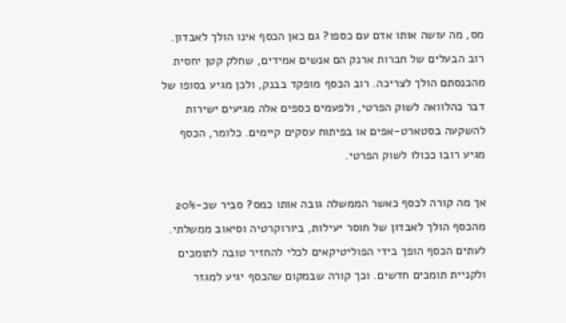מס, מה עושה אותו אדם עם כספו? גם כאן הכסף אינו הולך לאבדון. רוב הבעלים של חברות ארנק הם אנשים אמידים, שחלק קטן יחסית מהכנסתם הולך לצריכה. רוב הכסף מופקד בבנק, ולכן מגיע בסופו של דבר כהלוואה לשוק הפרטי, ולפעמים כספים אלה מגיעים ישירות להשקעה בסטארט-אפים או בפיתוח עסקים קיימים. כלומר, הכסף מגיע רובו ככולו לשוק הפרטי.

אך מה קורה לכסף כאשר הממשלה גובה אותו כמס? סביר שכ-20% מהכסף הולך לאבדון של חוסר יעילות, ביורוקרטיה וסיאוב ממשלתי. לעתים הכסף הופך בידי הפוליטיקאים לכלי להחזיר טובה לתומכים ולקניית תומכים חדשים. וכך קורה שבמקום שהכסף יגיע למגזר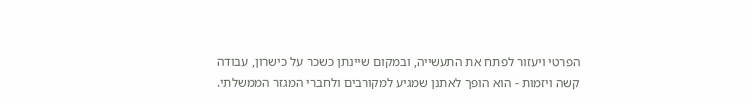הפרטי ויעזור לפתח את התעשייה, ובמקום שיינתן כשכר על כישרון, עבודה קשה ויזמות - הוא הופך לאתנן שמגיע למקורבים ולחברי המגזר הממשלתי.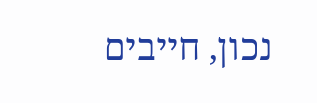נכון, חייבים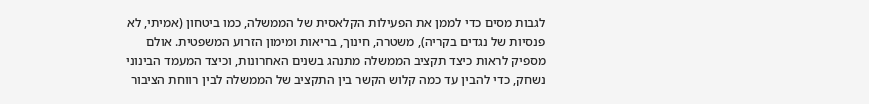לגבות מסים כדי לממן את הפעילות הקלאסית של הממשלה, כמו ביטחון (אמיתי, לא פנסיות של נגדים בקריה), משטרה, חינוך, בריאות ומימון הזרוע המשפטית. אולם מספיק לראות כיצד תקציב הממשלה מתנהג בשנים האחרונות, וכיצד המעמד הבינוני נשחק, כדי להבין עד כמה קלוש הקשר בין התקציב של הממשלה לבין רווחת הציבור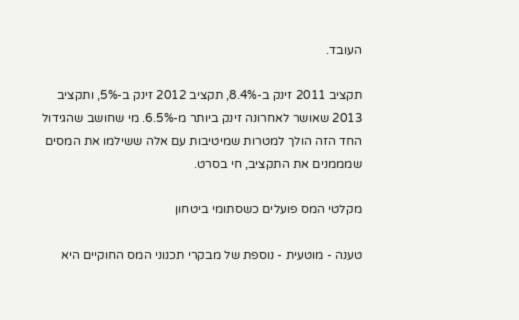העובד.

תקציב 2011 זינק ב-8.4%, תקציב 2012 זינק ב-5%, ותקציב 2013 שאושר לאחרונה זינק ביותר מ-6.5%. מי שחושב שהגידול החד הזה הולך למטרות שמיטיבות עם אלה ששילמו את המסים שמממנים את התקציב, חי בסרט.

מקלטי המס פועלים כשסתומי ביטחון

טענה - מוטעית - נוספת של מבקרי תכנוני המס החוקיים היא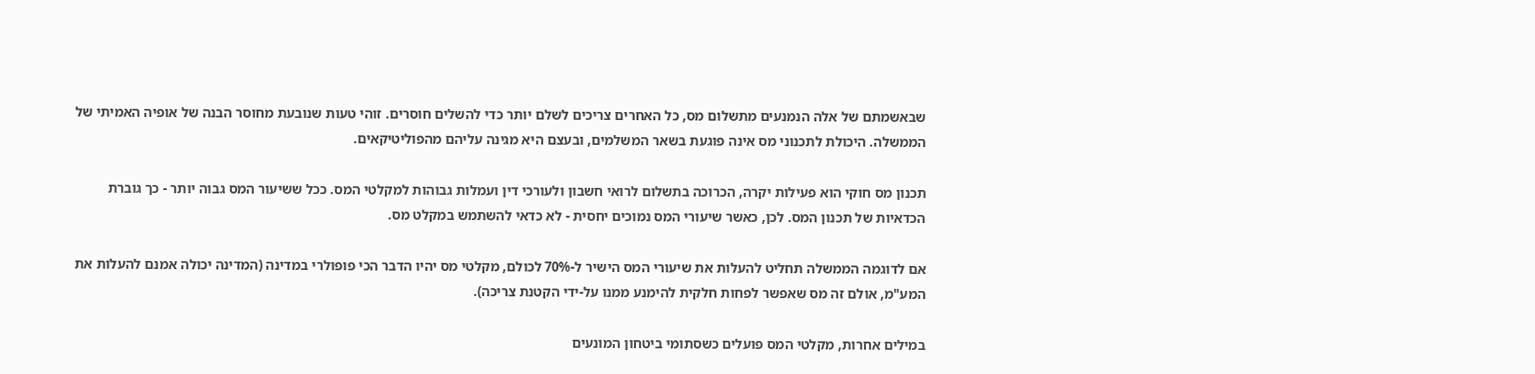שבאשמתם של אלה הנמנעים מתשלום מס, כל האחרים צריכים לשלם יותר כדי להשלים חוסרים. זוהי טעות שנובעת מחוסר הבנה של אופיה האמיתי של הממשלה. היכולת לתכנוני מס אינה פוגעת בשאר המשלמים, ובעצם היא מגינה עליהם מהפוליטיקאים.

תכנון מס חוקי הוא פעילות יקרה, הכרוכה בתשלום לרואי חשבון ולעורכי דין ועמלות גבוהות למקלטי המס. ככל ששיעור המס גבוה יותר - כך גוברת הכדאיות של תכנון המס. לכן, כאשר שיעורי המס נמוכים יחסית - לא כדאי להשתמש במקלט מס.

אם לדוגמה הממשלה תחליט להעלות את שיעורי המס הישיר ל-70% לכולם, מקלטי מס יהיו הדבר הכי פופולרי במדינה (המדינה יכולה אמנם להעלות את המע"מ, אולם זה מס שאפשר לפחות חלקית להימנע ממנו על-ידי הקטנת צריכה).

במילים אחרות, מקלטי המס פועלים כשסתומי ביטחון המונעים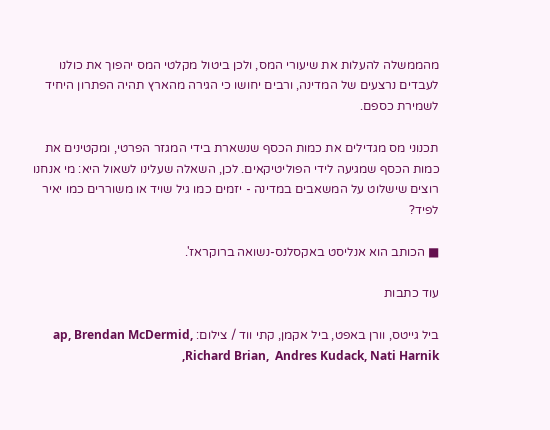מהממשלה להעלות את שיעורי המס, ולכן ביטול מקלטי המס יהפוך את כולנו לעבדים נרצעים של המדינה, ורבים יחושו כי הגירה מהארץ תהיה הפתרון היחיד לשמירת כספם.

תכנוני מס מגדילים את כמות הכסף שנשארת בידי המגזר הפרטי, ומקטינים את כמות הכסף שמגיעה לידי הפוליטיקאים. לכן, השאלה שעלינו לשאול היא: מי אנחנו רוצים שישלוט על המשאבים במדינה - יזמים כמו גיל שויד או משוררים כמו יאיר לפיד?

■ הכותב הוא אנליסט באקסלנס-נשואה ברוקראז'.

עוד כתבות

ביל גייטס, וורן באפט, ביל אקמן, קתי ווד / צילום: ap, Brendan McDermid, Richard Brian,  Andres Kudack, Nati Harnik,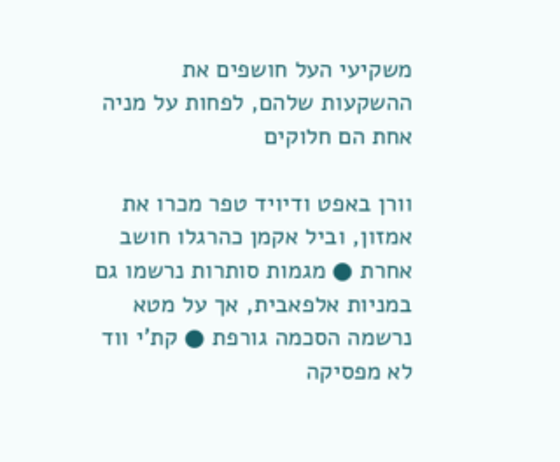משקיעי העל חושפים את ההשקעות שלהם, לפחות על מניה אחת הם חלוקים

וורן באפט ודיויד טפר מכרו את אמזון, וביל אקמן כהרגלו חושב אחרת ● מגמות סותרות נרשמו גם במניות אלפאבית, אך על מטא נרשמה הסכמה גורפת ● קת'י ווד לא מפסיקה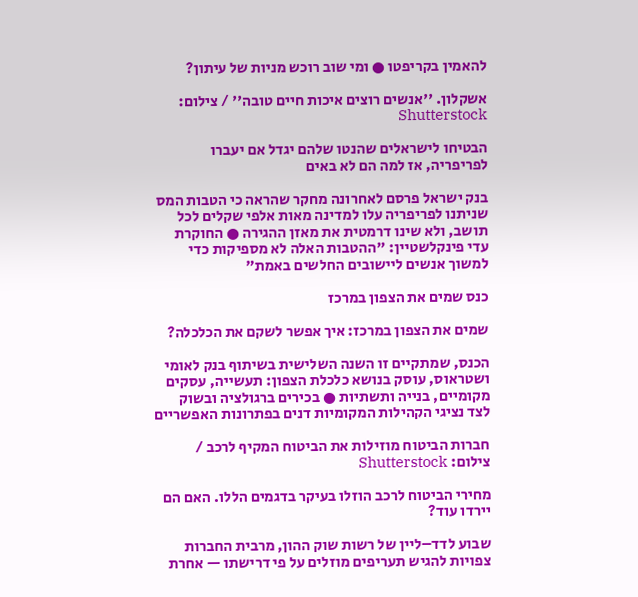להאמין בקריפטו ● ומי שוב רוכש מניות של עיתון?

אשקלון. ''אנשים רוצים איכות חיים טובה'' / צילום: Shutterstock

הבטיחו לישראלים שהנטו שלהם יגדל אם יעברו לפריפריה, אז למה הם לא באים

בנק ישראל פרסם לאחרונה מחקר שהראה כי הטבות המס שניתנו לפריפריה עלו למדינה מאות אלפי שקלים לכל תושב, ולא שינו דרמטית את מאזן ההגירה ● החוקרת עדי פינקלשטיין: "ההטבות האלה לא מספיקות כדי למשוך אנשים ליישובים החלשים באמת"

כנס שמים את הצפון במרכז

שמים את הצפון במרכז: איך אפשר לשקם את הכלכלה?

הכנס, שמתקיים זו השנה השלישית בשיתוף בנק לאומי ושטראוס, עוסק בנושא כלכלת הצפון: תעשייה, עסקים מקומיים, בנייה ותשתיות ● בכירים ברגולציה ובשוק לצד נציגי הקהילות המקומיות דנים בפתרונות האפשריים

חברות הביטוח מוזילות את הביטוח המקיף לרכב / צילום: Shutterstock

מחירי הביטוח לרכב הוזלו בעיקר בדגמים הללו. האם הם יירדו עוד?

שבוע לדד–ליין של רשות שוק ההון, מרבית החברות צפויות להגיש תעריפים מוזלים על פי דרישתו — אחרת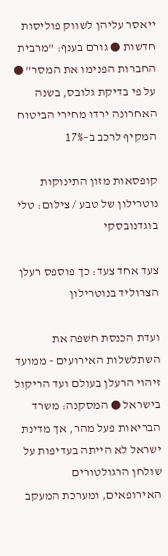ייאסר עליהן לשווק פוליסות חדשות ● גורם בענף: "מרבית החברות הפנימו את המסר" ● על פי בדיקת גלובס, בשנה האחרונה ירדו מחירי הביטוח המקיף לרכב ב–17%

קופסאות מזון התינוקות נוטרילון של טבע / צילום: טלי בוגדנובסקי

צעד אחד צעד: כך פוספס רעלן הצרוליד בנוטרילון

ועדת הכנסת חשפה את השתלשלות האירועים - ממועד זיהוי הרעלן בעולם ועד הריקול בישראל ● המסקנה: משרד הבריאות פעל מהר, אך מדינת ישראל לא הייתה בעדיפות על שולחן הרגולטורים האירופאים, ומערכת המעקב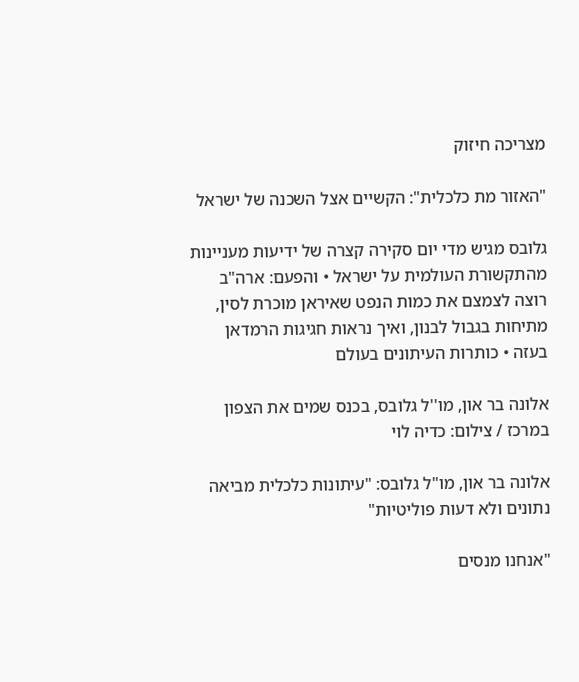מצריכה חיזוק

"האזור מת כלכלית": הקשיים אצל השכנה של ישראל

גלובס מגיש מדי יום סקירה קצרה של ידיעות מעניינות מהתקשורת העולמית על ישראל • והפעם: ארה"ב רוצה לצמצם את כמות הנפט שאיראן מוכרת לסין, מתיחות בגבול לבנון, ואיך נראות חגיגות הרמדאן בעזה • כותרות העיתונים בעולם

אלונה בר און, מו''ל גלובס, בכנס שמים את הצפון במרכז / צילום: כדיה לוי

אלונה בר און, מו"ל גלובס: "עיתונות כלכלית מביאה נתונים ולא דעות פוליטיות"

"אנחנו מנסים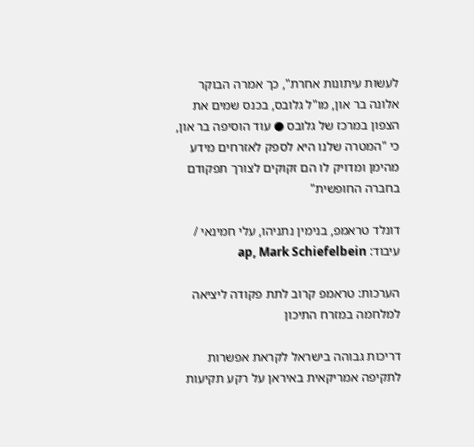לעשות עיתונות אחרת", כך אמרה הבוקר אלונה בר און, מו"ל גלובס, בכנס שמים את הצפון במרכז של גלובס ● עוד הוסיפה בר און, כי "המטרה שלנו היא לספק לאזרחים מידע מהימן ומדויק לו הם זקוקים לצורך תפקודם בחברה החופשית"

דונלד טראמפ, בנימין נתניהו, עלי חמינאי / עיבוד: ap, Mark Schiefelbein

הערכות: טראמפ קרוב לתת פקודה ליציאה למלחמה במזרח התיכון

דריכות גבוהה בישראל לקראת אפשרות לתקיפה אמריקאית באיראן על רקע תקיעות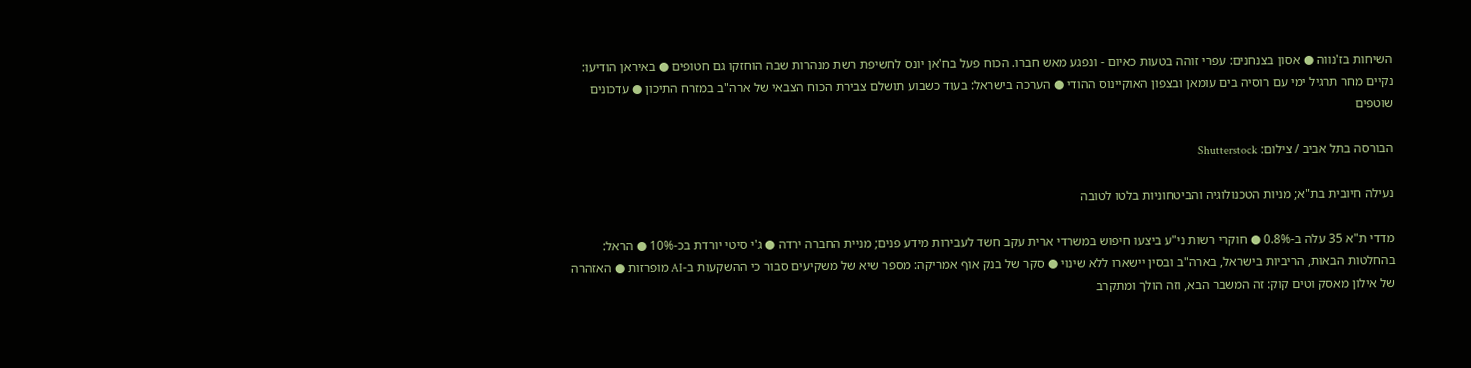השיחות בז'נווה ● אסון בצנחנים: עפרי זוהה בטעות כאיום - ונפגע מאש חברו. הכוח פעל בח'אן יונס לחשיפת רשת מנהרות שבה הוחזקו גם חטופים ● באיראן הודיעו: נקיים מחר תרגיל ימי עם רוסיה בים עומאן ובצפון האוקיינוס ההודי ● הערכה בישראל: בעוד כשבוע תושלם צבירת הכוח הצבאי של ארה"ב במזרח התיכון ● עדכונים שוטפים

הבורסה בתל אביב / צילום: Shutterstock

נעילה חיובית בת"א; מניות הטכנולוגיה והביטחוניות בלטו לטובה

מדדי ת"א 35 עלה ב-0.8% ● חוקרי רשות ני"ע ביצעו חיפוש במשרדי ארית עקב חשד לעבירות מידע פנים; מניית החברה ירדה ● ג'י סיטי יורדת בכ-10% ● הראל: בהחלטות הבאות, הריביות בישראל, בארה"ב ובסין יישארו ללא שינוי ● סקר של בנק אוף אמריקה: מספר שיא של משקיעים סבור כי ההשקעות ב-AI מופרזות ● האזהרה של אילון מאסק וטים קוק: זה המשבר הבא, וזה הולך ומתקרב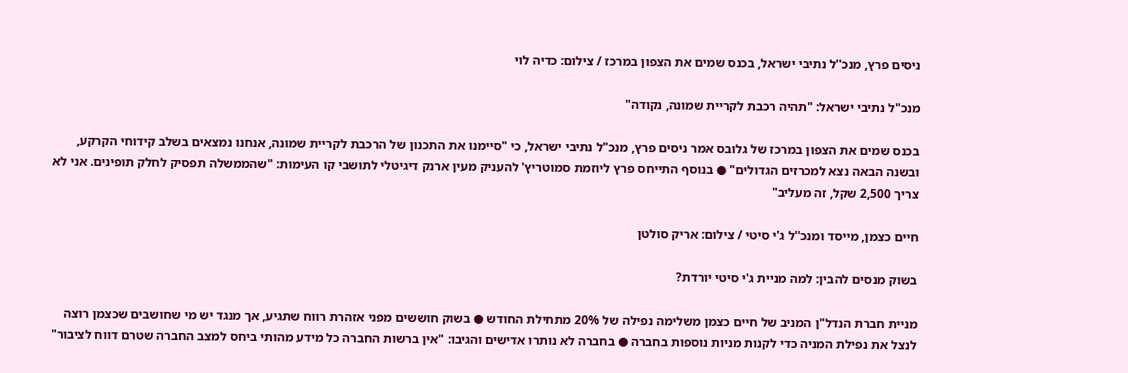ניסים פרץ, מנכ''ל נתיבי ישראל, בכנס שמים את הצפון במרכז / צילום: כדיה לוי

מנכ"ל נתיבי ישראל: "תהיה רכבת לקריית שמונה, נקודה"

בכנס שמים את הצפון במרכז של גלובס אמר ניסים פרץ, מנכ"ל נתיבי ישראל, כי "סיימנו את התכנון של הרכבת לקריית שמונה, אנחנו נמצאים בשלב קידוחי הקרקע, ובשנה הבאה נצא למכרזים הגדולים" ● בנוסף התייחס פרץ ליוזמת סמוטריץ' להעניק מעין ארנק דיגיטלי לתושבי קו העימות: "שהממשלה תפסיק לחלק תופינים. אני לא צריך 2,500 שקל, זה מעליב"

חיים כצמן, מייסד ומנכ''ל ג'י סיטי / צילום: אריק סולטן

בשוק מנסים להבין: למה מניית ג'י סיטי יורדת?

מניית חברת הנדל"ן המניב של חיים כצמן משלימה נפילה של 20% מתחילת החודש ● בשוק חוששים מפני אזהרת רווח שתגיע, אך מנגד יש מי שחושבים שכצמן רוצה לנצל את נפילת המניה כדי לקנות מניות נוספות בחברה ● בחברה לא נותרו אדישים והגיבו: "אין ברשות החברה כל מידע מהותי ביחס למצב החברה שטרם דווח לציבור"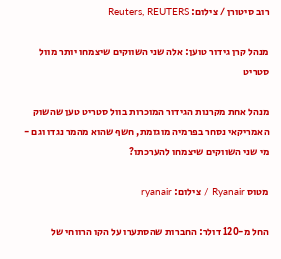רוב סיטורן / צילום: Reuters, REUTERS

מנהל קרן גידור טוען: אלה שני השווקים שיצמחו יותר מוול סטריט

מנהל אחת מקרנות הגידור המוכרות בוול סטריט טען שהשוק האמריקאי נסחר בפרמיה מוגזמת, חשף שהוא מהמר נגדו וגם - מי שני השווקים שיצמחו להערכתו?

מטוס Ryanair / צילום: ryanair

החל מ-120 דולר: החברות שהסתערו על הקו הרווחי של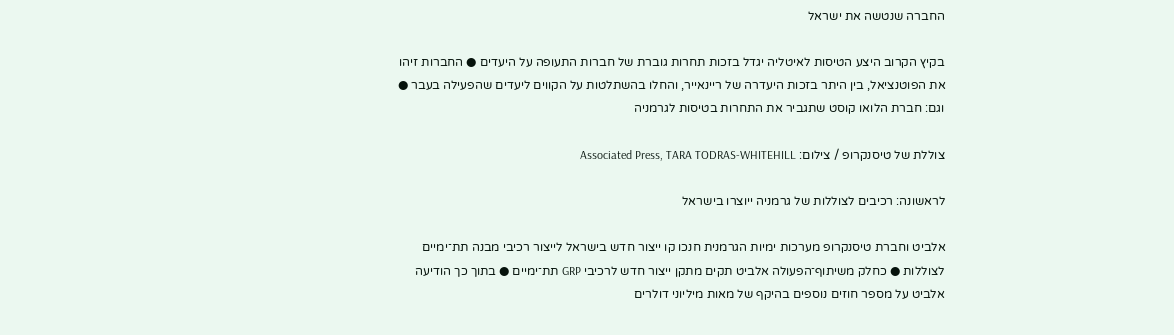החברה שנטשה את ישראל

בקיץ הקרוב היצע הטיסות לאיטליה יגדל בזכות תחרות גוברת של חברות התעופה על היעדים ● החברות זיהו את הפוטנציאל, בין היתר בזכות היעדרה של ריינאייר, והחלו בהשתלטות על הקווים ליעדים שהפעילה בעבר ● וגם: חברת הלואו קוסט שתגביר את התחרות בטיסות לגרמניה

צוללת של טיסנקרופ / צילום: Associated Press, TARA TODRAS-WHITEHILL

לראשונה: רכיבים לצוללות של גרמניה ייוצרו בישראל

אלביט וחברת טיסנקרופ מערכות ימיות הגרמנית חנכו קו ייצור חדש בישראל לייצור רכיבי מבנה תת־ימיים לצוללות ● כחלק משיתוף־הפעולה אלביט תקים מתקן ייצור חדש לרכיבי GRP תת־ימיים ● בתוך כך הודיעה אלביט על מספר חוזים נוספים בהיקף של מאות מיליוני דולרים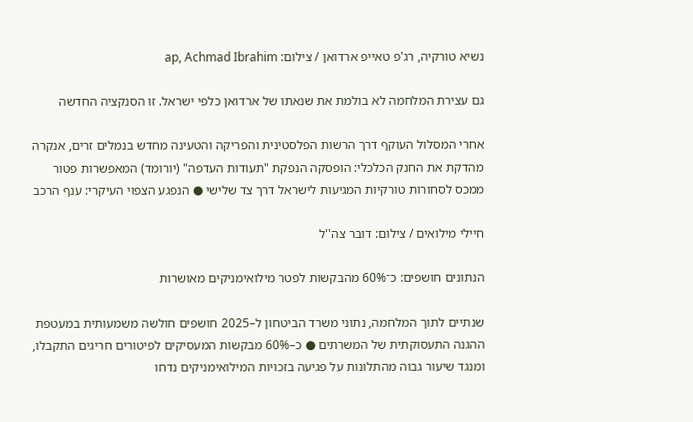נשיא טורקיה, רג'פ טאייפ ארדואן / צילום: ap, Achmad Ibrahim

גם עצירת המלחמה לא בולמת את שנאתו של ארדואן כלפי ישראל. זו הסנקציה החדשה

אחרי המסלול העוקף דרך הרשות הפלסטינית והפריקה והטעינה מחדש בנמלים זרים, אנקרה מהדקת את החנק הכלכלי: הופסקה הנפקת "תעודות העדפה" (יורומד) המאפשרות פטור ממכס לסחורות טורקיות המגיעות לישראל דרך צד שלישי ● הנפגע הצפוי העיקרי: ענף הרכב

חיילי מילואים / צילום: דובר צה''ל

הנתונים חושפים: כ־60% מהבקשות לפטר מילואימניקים מאושרות

שנתיים לתוך המלחמה, נתוני משרד הביטחון ל–2025 חושפים חולשה משמעותית במעטפת ההגנה התעסוקתית של המשרתים ● כ–60% מבקשות המעסיקים לפיטורים חריגים התקבלו, ומנגד שיעור גבוה מהתלונות על פגיעה בזכויות המילואימניקים נדחו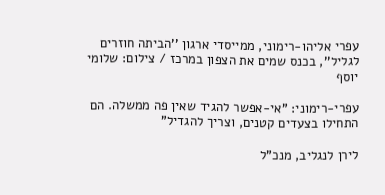עפרי אליהו-רימוני, ממייסדי ארגון ''הביתה חוזרים לגליל'', בכנס שמים את הצפון במרכז / צילום: שלומי יוסף

עפרי-רימוני: "אי-אפשר להגיד שאין פה ממשלה. הם התחילו בצעדים קטנים, וצריך להגדיל"

לירן לנגליב, מנכ"ל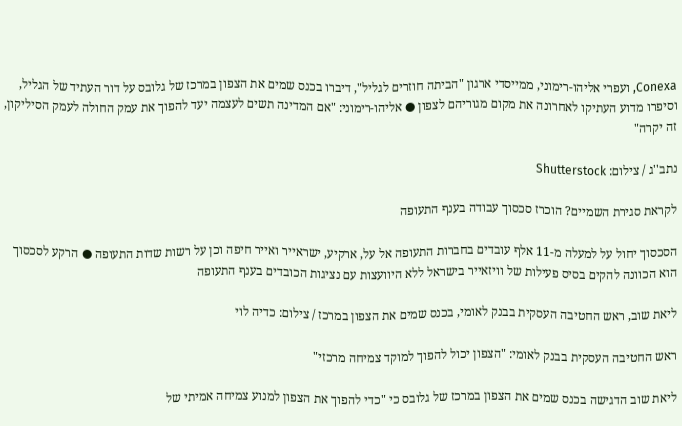Conexa, ועפרי אליהו-רימוני, ממייסדי ארגון "הביתה חוזרים לגליל", דיברו בכנס שמים את הצפון במרכז של גלובס על דור העתיד של הגליל, וסיפרו מדוע העתיקו לאחרונה את מקום מגוריהם לצפון ● אליהו-רימוני: "אם המדינה תשים לעצמה יעד להפוך את עמק החולה לעמק הסיליקון, זה יקרה"

נתב''ג / צילום: Shutterstock

לקראת סגירת השמיים? הוכרז סכסוך עבודה בענף התעופה

הסכסוך יחול על למעלה מ-11 אלף עובדים בחברות התעופה אל על, ארקיע, ישראייר ואייר חיפה וכן על רשות שדות התעופה ● הרקע לסכסוך הוא הכוונה להקים בסיס פעילות של וויזאייר בישראל ללא היוועצות עם נציגות הכובדים בענף התעופה

ליאת שוב, ראש החטיבה העסקית בבנק לאומי, בכנס שמים את הצפון במרכז / צילום: כדיה לוי

ראש החטיבה העסקית בבנק לאומי: "הצפון יכול להפוך למוקד צמיחה מרכזי"

ליאת שוב הדגישה בכנס שמים את הצפון במרכז של גלובס כי "כדי להפוך את הצפון למנוע צמיחה אמיתי של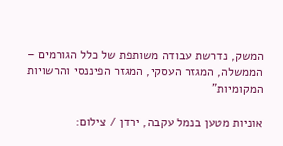המשק, נדרשת עבודה משותפת של כלל הגורמים – הממשלה, המגזר העסקי, המגזר הפיננסי והרשויות המקומיות"

אוניות מטען בנמל עקבה, ירדן / צילום: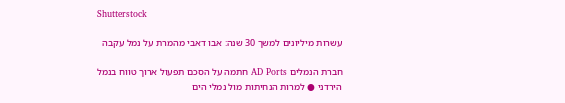Shutterstock

עשרות מיליונים למשך 30 שנה: אבו דאבי מהמרת על נמל עקבה

חברת הנמלים AD Ports חתמה על הסכם תפעול ארוך טווח בנמל הירדני ● למרות הנחיתות מול נמלי הים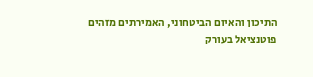התיכון והאיום הביטחוני, האמירתים מזהים פוטנציאל בעורק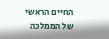החיים הראשי של הממלכה